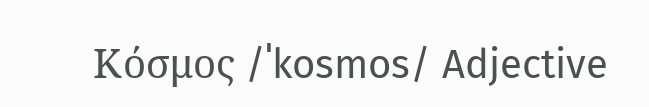Κόσμος /ˈkosmos/ Adjective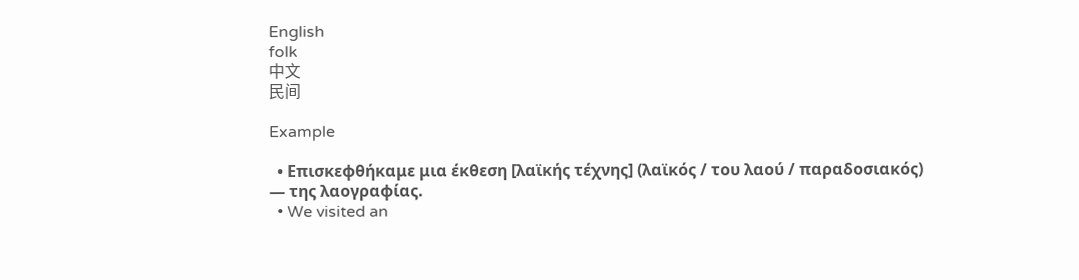English
folk
中文
民间

Example

  • Επισκεφθήκαμε μια έκθεση [λαϊκής τέχνης] (λαϊκός / του λαού / παραδοσιακός) — της λαογραφίας.
  • We visited an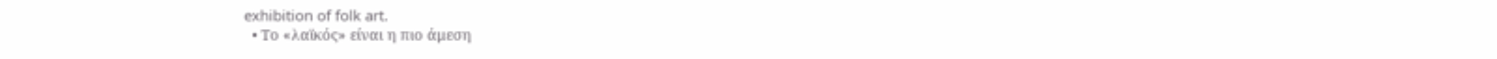exhibition of folk art.
  • Το «λαϊκός» είναι η πιο άμεση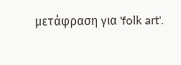μετάφραση για 'folk art'.